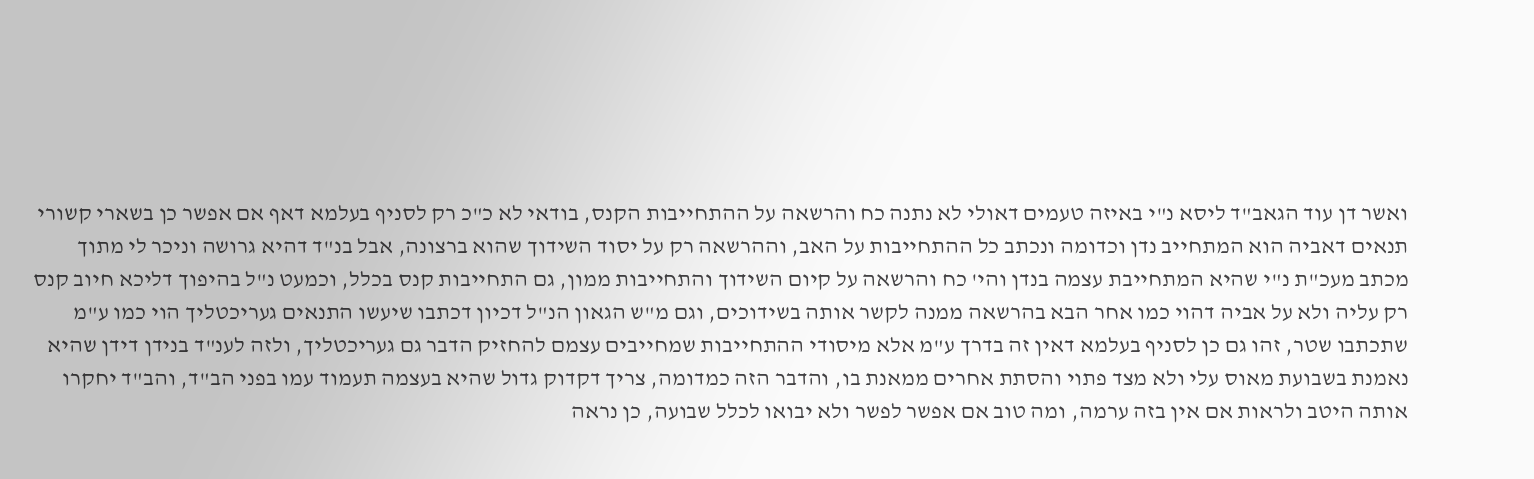ואשר דן עוד הגאב"ד ליסא נ"י באיזה טעמים דאולי לא נתנה כח והרשאה על ההתחייבות הקנס, בודאי לא כ"כ רק לסניף בעלמא דאף אם אפשר כן בשארי קשורי תנאים דאביה הוא המתחייב נדן וכדומה ונכתב כל ההתחייבות על האב, וההרשאה רק על יסוד השידוך שהוא ברצונה, אבל בנ"ד דהיא גרושה וניכר לי מתוך מכתב מעכ"ת נ"י שהיא המתחייבת עצמה בנדן והי' כח והרשאה על קיום השידוך והתחייבות ממון, גם התחייבות קנס בכלל, וכמעט נ"ל בהיפוך דליכא חיוב קנס רק עליה ולא על אביה דהוי כמו אחר הבא בהרשאה ממנה לקשר אותה בשידוכים, וגם מ"ש הגאון הנ"ל דכיון דכתבו שיעשו התנאים געריכטליך הוי כמו ע"מ שתכתבו שטר, זהו גם כן לסניף בעלמא דאין זה בדרך ע"מ אלא מיסודי ההתחייבות שמחייבים עצמם להחזיק הדבר גם געריכטליך, ולזה לענ"ד בנידן דידן שהיא נאמנת בשבועת מאוס עלי ולא מצד פתוי והסתת אחרים ממאנת בו, והדבר הזה כמדומה, צריך דקדוק גדול שהיא בעצמה תעמוד עמו בפני הב"ד, והב"ד יחקרו אותה היטב ולראות אם אין בזה ערמה, ומה טוב אם אפשר לפשר ולא יבואו לכלל שבועה, כן נראה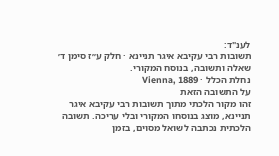לענ"ד:
תשובות רבי עקיבא איגר תניינא · חלק ע״ז סימן ד׳
שאלה ותשובה, בנוסח המקורי.
נחלת הכלל · Vienna, 1889
על התשובה הזאת
זהו מקור הלכתי מתוך תשובות רבי עקיבא איגר תניינא, מוצג בנוסחו המקורי ובלי עריכה. תשובה הלכתית נכתבה לשואל מסוים, בזמן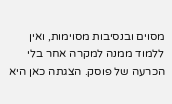מסוים ובנסיבות מסוימות, ואין ללמוד ממנה למקרה אחר בלי הכרעה של פוסק. הצגתה כאן היא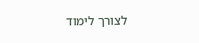לצורך לימוד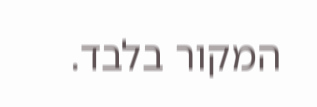המקור בלבד.